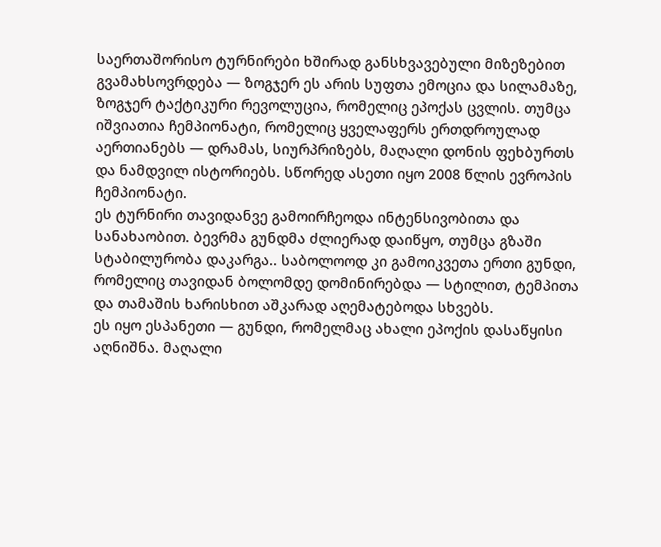საერთაშორისო ტურნირები ხშირად განსხვავებული მიზეზებით გვამახსოვრდება — ზოგჯერ ეს არის სუფთა ემოცია და სილამაზე, ზოგჯერ ტაქტიკური რევოლუცია, რომელიც ეპოქას ცვლის. თუმცა იშვიათია ჩემპიონატი, რომელიც ყველაფერს ერთდროულად აერთიანებს — დრამას, სიურპრიზებს, მაღალი დონის ფეხბურთს და ნამდვილ ისტორიებს. სწორედ ასეთი იყო 2008 წლის ევროპის ჩემპიონატი.
ეს ტურნირი თავიდანვე გამოირჩეოდა ინტენსივობითა და სანახაობით. ბევრმა გუნდმა ძლიერად დაიწყო, თუმცა გზაში სტაბილურობა დაკარგა.. საბოლოოდ კი გამოიკვეთა ერთი გუნდი, რომელიც თავიდან ბოლომდე დომინირებდა — სტილით, ტემპითა და თამაშის ხარისხით აშკარად აღემატებოდა სხვებს.
ეს იყო ესპანეთი — გუნდი, რომელმაც ახალი ეპოქის დასაწყისი აღნიშნა. მაღალი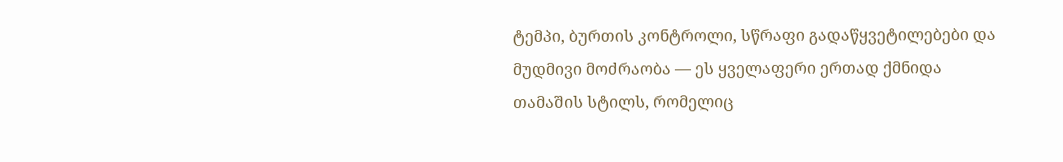ტემპი, ბურთის კონტროლი, სწრაფი გადაწყვეტილებები და მუდმივი მოძრაობა — ეს ყველაფერი ერთად ქმნიდა თამაშის სტილს, რომელიც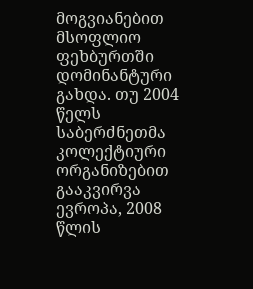მოგვიანებით მსოფლიო ფეხბურთში დომინანტური გახდა. თუ 2004 წელს საბერძნეთმა კოლექტიური ორგანიზებით გააკვირვა ევროპა, 2008 წლის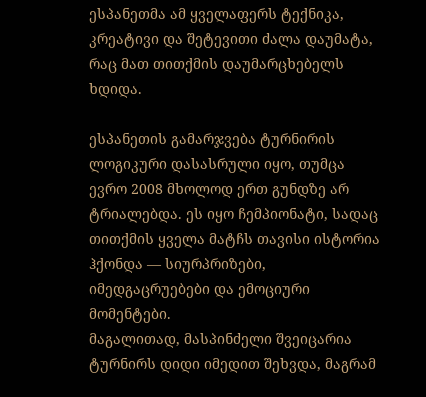ესპანეთმა ამ ყველაფერს ტექნიკა, კრეატივი და შეტევითი ძალა დაუმატა, რაც მათ თითქმის დაუმარცხებელს ხდიდა.

ესპანეთის გამარჯვება ტურნირის ლოგიკური დასასრული იყო, თუმცა ევრო 2008 მხოლოდ ერთ გუნდზე არ ტრიალებდა. ეს იყო ჩემპიონატი, სადაც თითქმის ყველა მატჩს თავისი ისტორია ჰქონდა — სიურპრიზები, იმედგაცრუებები და ემოციური მომენტები.
მაგალითად, მასპინძელი შვეიცარია ტურნირს დიდი იმედით შეხვდა, მაგრამ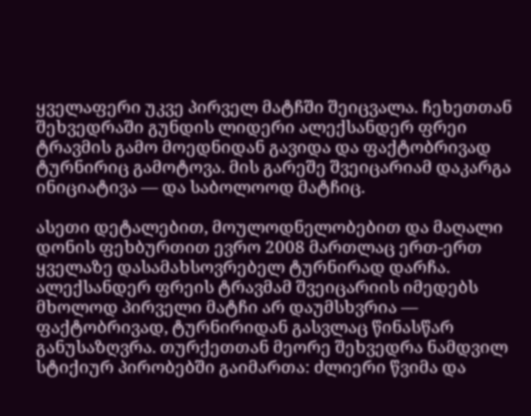ყველაფერი უკვე პირველ მატჩში შეიცვალა. ჩეხეთთან შეხვედრაში გუნდის ლიდერი ალექსანდერ ფრეი ტრავმის გამო მოედნიდან გავიდა და ფაქტობრივად ტურნირიც გამოტოვა. მის გარეშე შვეიცარიამ დაკარგა ინიციატივა — და საბოლოოდ მატჩიც.

ასეთი დეტალებით, მოულოდნელობებით და მაღალი დონის ფეხბურთით ევრო 2008 მართლაც ერთ-ერთ ყველაზე დასამახსოვრებელ ტურნირად დარჩა.
ალექსანდერ ფრეის ტრავმამ შვეიცარიის იმედებს მხოლოდ პირველი მატჩი არ დაუმსხვრია — ფაქტობრივად, ტურნირიდან გასვლაც წინასწარ განუსაზღვრა. თურქეთთან მეორე შეხვედრა ნამდვილ სტიქიურ პირობებში გაიმართა: ძლიერი წვიმა და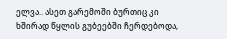ელვა.. ასეთ გარემოში ბურთიც კი ხშირად წყლის გუბეებში ჩერდებოდა,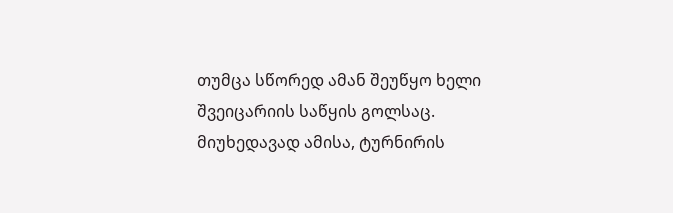თუმცა სწორედ ამან შეუწყო ხელი შვეიცარიის საწყის გოლსაც.
მიუხედავად ამისა, ტურნირის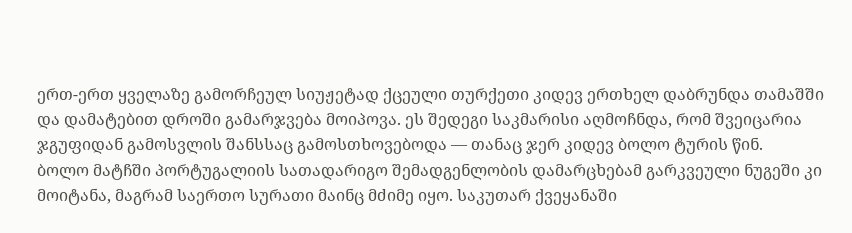ერთ-ერთ ყველაზე გამორჩეულ სიუჟეტად ქცეული თურქეთი კიდევ ერთხელ დაბრუნდა თამაშში და დამატებით დროში გამარჯვება მოიპოვა. ეს შედეგი საკმარისი აღმოჩნდა, რომ შვეიცარია ჯგუფიდან გამოსვლის შანსსაც გამოსთხოვებოდა — თანაც ჯერ კიდევ ბოლო ტურის წინ.
ბოლო მატჩში პორტუგალიის სათადარიგო შემადგენლობის დამარცხებამ გარკვეული ნუგეში კი მოიტანა, მაგრამ საერთო სურათი მაინც მძიმე იყო. საკუთარ ქვეყანაში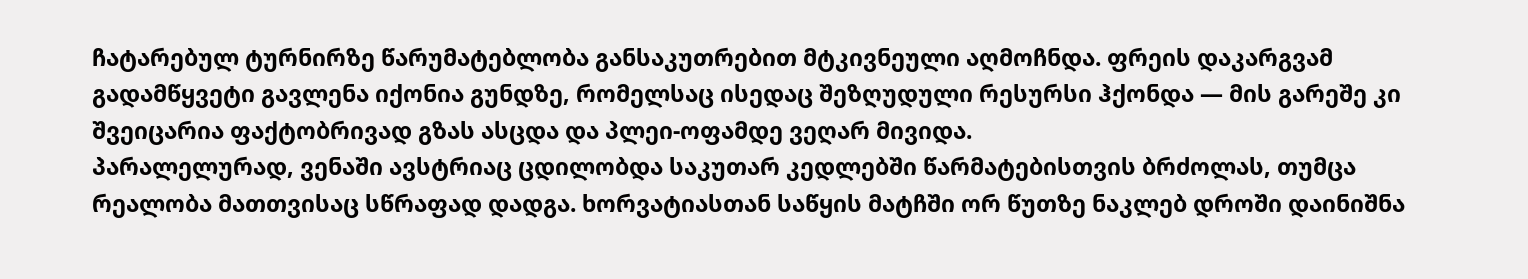ჩატარებულ ტურნირზე წარუმატებლობა განსაკუთრებით მტკივნეული აღმოჩნდა. ფრეის დაკარგვამ გადამწყვეტი გავლენა იქონია გუნდზე, რომელსაც ისედაც შეზღუდული რესურსი ჰქონდა — მის გარეშე კი შვეიცარია ფაქტობრივად გზას ასცდა და პლეი-ოფამდე ვეღარ მივიდა.
პარალელურად, ვენაში ავსტრიაც ცდილობდა საკუთარ კედლებში წარმატებისთვის ბრძოლას, თუმცა რეალობა მათთვისაც სწრაფად დადგა. ხორვატიასთან საწყის მატჩში ორ წუთზე ნაკლებ დროში დაინიშნა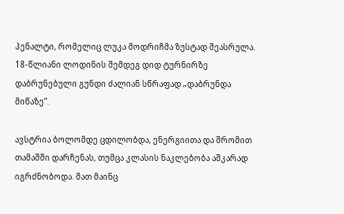პენალტი, რომელიც ლუკა მოდრიჩმა ზუსტად შეასრულა. 18-წლიანი ლოდინის შემდეგ დიდ ტურნირზე დაბრუნებული გუნდი ძალიან სწრაფად „დაბრუნდა მიწაზე“.

ავსტრია ბოლომდე ცდილობდა, ენერგიითა და შრომით თამაშში დარჩენას, თუმცა კლასის ნაკლებობა აშკარად იგრძნობოდა. მათ მაინც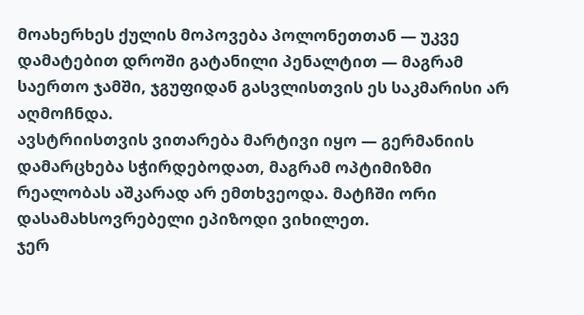მოახერხეს ქულის მოპოვება პოლონეთთან — უკვე დამატებით დროში გატანილი პენალტით — მაგრამ საერთო ჯამში, ჯგუფიდან გასვლისთვის ეს საკმარისი არ აღმოჩნდა.
ავსტრიისთვის ვითარება მარტივი იყო — გერმანიის დამარცხება სჭირდებოდათ, მაგრამ ოპტიმიზმი რეალობას აშკარად არ ემთხვეოდა. მატჩში ორი დასამახსოვრებელი ეპიზოდი ვიხილეთ.
ჯერ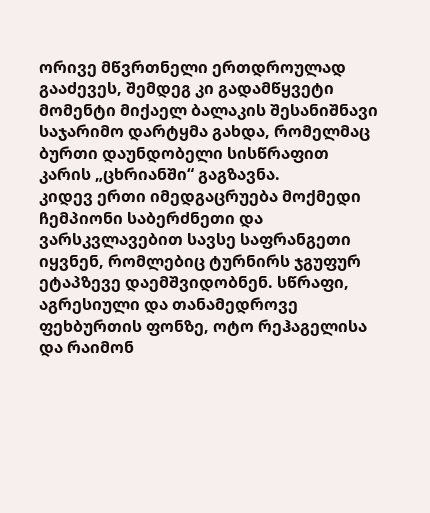ორივე მწვრთნელი ერთდროულად გააძევეს, შემდეგ კი გადამწყვეტი მომენტი მიქაელ ბალაკის შესანიშნავი საჯარიმო დარტყმა გახდა, რომელმაც ბურთი დაუნდობელი სისწრაფით კარის „ცხრიანში“ გაგზავნა.
კიდევ ერთი იმედგაცრუება მოქმედი ჩემპიონი საბერძნეთი და ვარსკვლავებით სავსე საფრანგეთი იყვნენ, რომლებიც ტურნირს ჯგუფურ ეტაპზევე დაემშვიდობნენ. სწრაფი, აგრესიული და თანამედროვე ფეხბურთის ფონზე, ოტო რეჰაგელისა და რაიმონ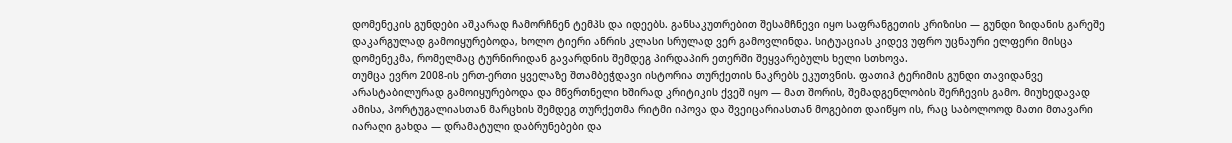დომენეკის გუნდები აშკარად ჩამორჩნენ ტემპს და იდეებს. განსაკუთრებით შესამჩნევი იყო საფრანგეთის კრიზისი — გუნდი ზიდანის გარეშე დაკარგულად გამოიყურებოდა, ხოლო ტიერი ანრის კლასი სრულად ვერ გამოვლინდა. სიტუაციას კიდევ უფრო უცნაური ელფერი მისცა დომენეკმა, რომელმაც ტურნირიდან გავარდნის შემდეგ პირდაპირ ეთერში შეყვარებულს ხელი სთხოვა.
თუმცა ევრო 2008-ის ერთ-ერთი ყველაზე შთამბეჭდავი ისტორია თურქეთის ნაკრებს ეკუთვნის. ფათიჰ ტერიმის გუნდი თავიდანვე არასტაბილურად გამოიყურებოდა და მწვრთნელი ხშირად კრიტიკის ქვეშ იყო — მათ შორის, შემადგენლობის შერჩევის გამო. მიუხედავად ამისა, პორტუგალიასთან მარცხის შემდეგ თურქეთმა რიტმი იპოვა და შვეიცარიასთან მოგებით დაიწყო ის, რაც საბოლოოდ მათი მთავარი იარაღი გახდა — დრამატული დაბრუნებები და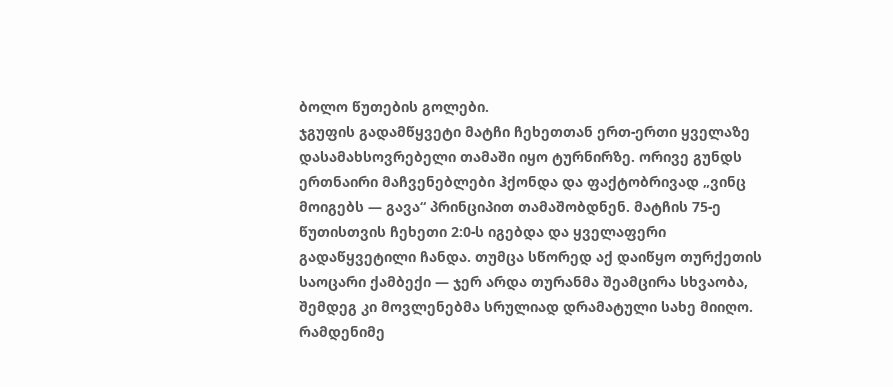ბოლო წუთების გოლები.
ჯგუფის გადამწყვეტი მატჩი ჩეხეთთან ერთ-ერთი ყველაზე დასამახსოვრებელი თამაში იყო ტურნირზე. ორივე გუნდს ერთნაირი მაჩვენებლები ჰქონდა და ფაქტობრივად „ვინც მოიგებს — გავა“ პრინციპით თამაშობდნენ. მატჩის 75-ე წუთისთვის ჩეხეთი 2:0-ს იგებდა და ყველაფერი გადაწყვეტილი ჩანდა. თუმცა სწორედ აქ დაიწყო თურქეთის საოცარი ქამბექი — ჯერ არდა თურანმა შეამცირა სხვაობა, შემდეგ კი მოვლენებმა სრულიად დრამატული სახე მიიღო.
რამდენიმე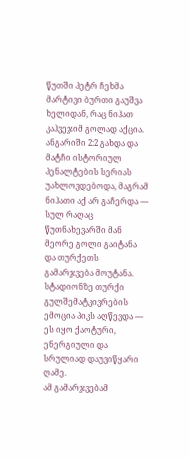წუთში პეტრ ჩეხმა მარტივი ბურთი გაუშვა ხელიდან, რაც ნიჰათ კაჰვეჯიმ გოლად აქცია. ანგარიში 2:2 გახდა და მატჩი ისტორიულ პენალტების სერიას უახლოვდებოდა, მაგრამ ნიჰათი აქ არ გაჩერდა — სულ რაღაც წუთნახევარში მან მეორე გოლი გაიტანა და თურქეთს გამარჯვება მოუტანა. სტადიონზე თურქი გულშემატკივრების ემოცია პიკს აღწევდა — ეს იყო ქაოტური, ენერგიული და სრულიად დაუვიწყარი ღამე.
ამ გამარჯვებამ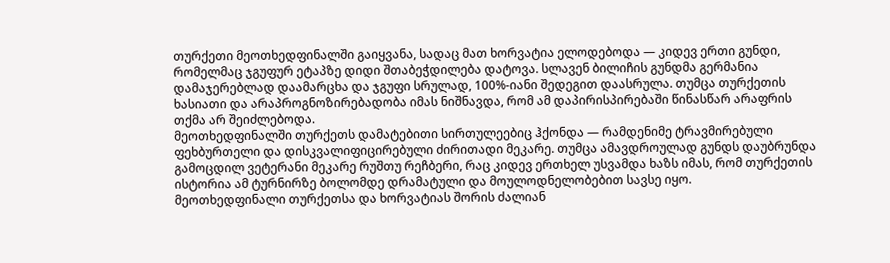თურქეთი მეოთხედფინალში გაიყვანა, სადაც მათ ხორვატია ელოდებოდა — კიდევ ერთი გუნდი, რომელმაც ჯგუფურ ეტაპზე დიდი შთაბეჭდილება დატოვა. სლავენ ბილიჩის გუნდმა გერმანია დამაჯერებლად დაამარცხა და ჯგუფი სრულად, 100%-იანი შედეგით დაასრულა. თუმცა თურქეთის ხასიათი და არაპროგნოზირებადობა იმას ნიშნავდა, რომ ამ დაპირისპირებაში წინასწარ არაფრის თქმა არ შეიძლებოდა.
მეოთხედფინალში თურქეთს დამატებითი სირთულეებიც ჰქონდა — რამდენიმე ტრავმირებული ფეხბურთელი და დისკვალიფიცირებული ძირითადი მეკარე. თუმცა ამავდროულად გუნდს დაუბრუნდა გამოცდილ ვეტერანი მეკარე რუშთუ რეჩბერი, რაც კიდევ ერთხელ უსვამდა ხაზს იმას, რომ თურქეთის ისტორია ამ ტურნირზე ბოლომდე დრამატული და მოულოდნელობებით სავსე იყო.
მეოთხედფინალი თურქეთსა და ხორვატიას შორის ძალიან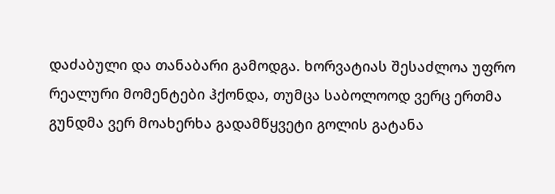დაძაბული და თანაბარი გამოდგა. ხორვატიას შესაძლოა უფრო რეალური მომენტები ჰქონდა, თუმცა საბოლოოდ ვერც ერთმა გუნდმა ვერ მოახერხა გადამწყვეტი გოლის გატანა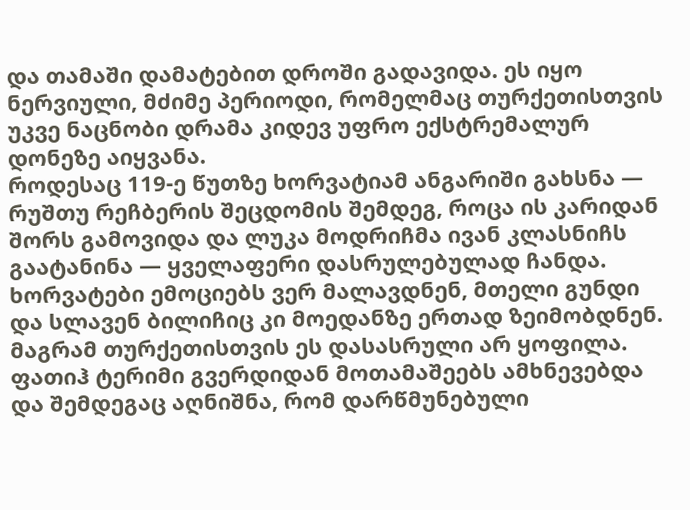და თამაში დამატებით დროში გადავიდა. ეს იყო ნერვიული, მძიმე პერიოდი, რომელმაც თურქეთისთვის უკვე ნაცნობი დრამა კიდევ უფრო ექსტრემალურ დონეზე აიყვანა.
როდესაც 119-ე წუთზე ხორვატიამ ანგარიში გახსნა — რუშთუ რეჩბერის შეცდომის შემდეგ, როცა ის კარიდან შორს გამოვიდა და ლუკა მოდრიჩმა ივან კლასნიჩს გაატანინა — ყველაფერი დასრულებულად ჩანდა. ხორვატები ემოციებს ვერ მალავდნენ, მთელი გუნდი და სლავენ ბილიჩიც კი მოედანზე ერთად ზეიმობდნენ.
მაგრამ თურქეთისთვის ეს დასასრული არ ყოფილა. ფათიჰ ტერიმი გვერდიდან მოთამაშეებს ამხნევებდა და შემდეგაც აღნიშნა, რომ დარწმუნებული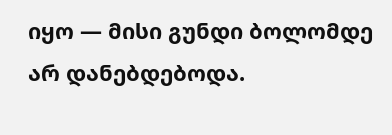იყო — მისი გუნდი ბოლომდე არ დანებდებოდა.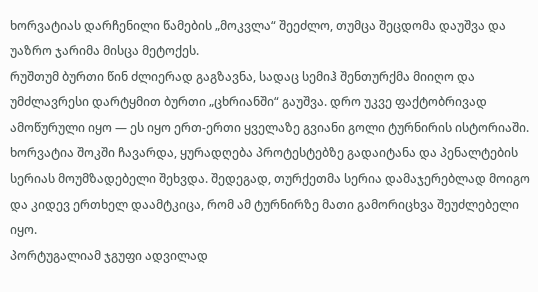ხორვატიას დარჩენილი წამების „მოკვლა“ შეეძლო, თუმცა შეცდომა დაუშვა და უაზრო ჯარიმა მისცა მეტოქეს.
რუშთუმ ბურთი წინ ძლიერად გაგზავნა, სადაც სემიჰ შენთურქმა მიიღო და უმძლავრესი დარტყმით ბურთი „ცხრიანში“ გაუშვა. დრო უკვე ფაქტობრივად ამოწურული იყო — ეს იყო ერთ-ერთი ყველაზე გვიანი გოლი ტურნირის ისტორიაში. ხორვატია შოკში ჩავარდა, ყურადღება პროტესტებზე გადაიტანა და პენალტების სერიას მოუმზადებელი შეხვდა. შედეგად, თურქეთმა სერია დამაჯერებლად მოიგო და კიდევ ერთხელ დაამტკიცა, რომ ამ ტურნირზე მათი გამორიცხვა შეუძლებელი იყო.
პორტუგალიამ ჯგუფი ადვილად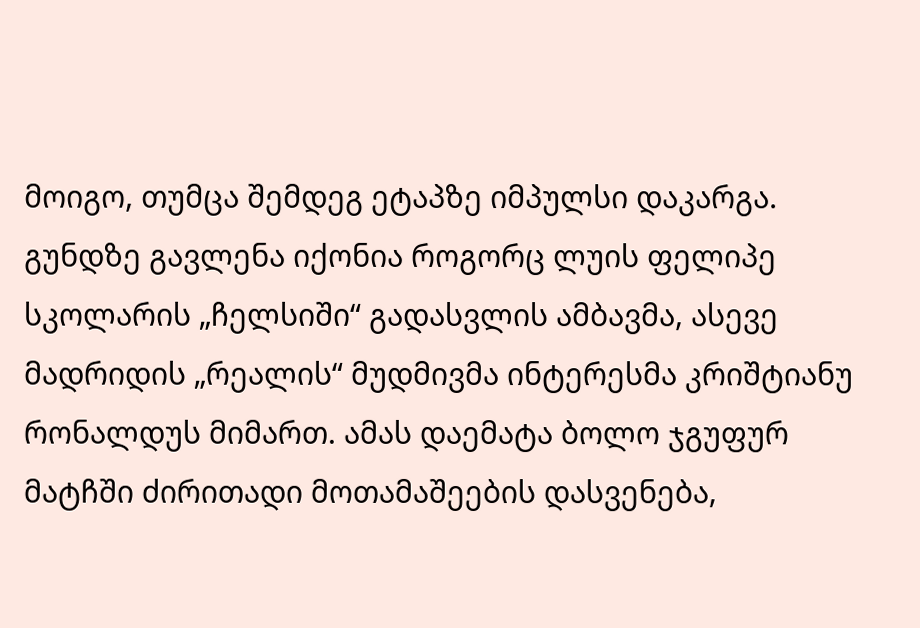მოიგო, თუმცა შემდეგ ეტაპზე იმპულსი დაკარგა. გუნდზე გავლენა იქონია როგორც ლუის ფელიპე სკოლარის „ჩელსიში“ გადასვლის ამბავმა, ასევე მადრიდის „რეალის“ მუდმივმა ინტერესმა კრიშტიანუ რონალდუს მიმართ. ამას დაემატა ბოლო ჯგუფურ მატჩში ძირითადი მოთამაშეების დასვენება,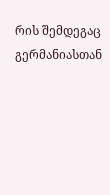რის შემდეგაც გერმანიასთან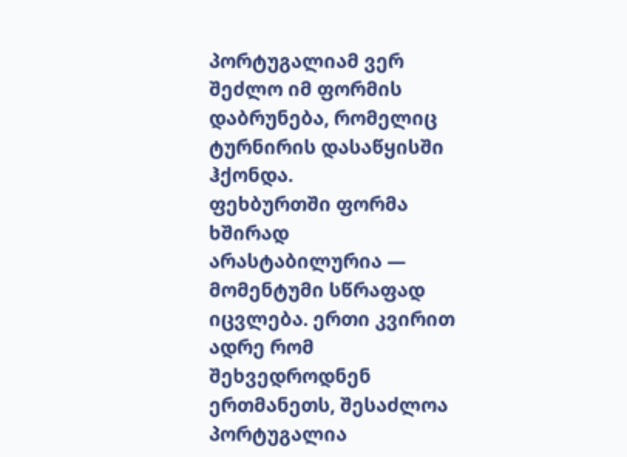პორტუგალიამ ვერ შეძლო იმ ფორმის დაბრუნება, რომელიც ტურნირის დასაწყისში ჰქონდა.
ფეხბურთში ფორმა ხშირად არასტაბილურია — მომენტუმი სწრაფად იცვლება. ერთი კვირით ადრე რომ შეხვედროდნენ ერთმანეთს, შესაძლოა პორტუგალია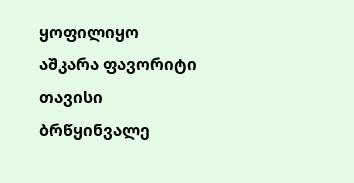ყოფილიყო აშკარა ფავორიტი თავისი ბრწყინვალე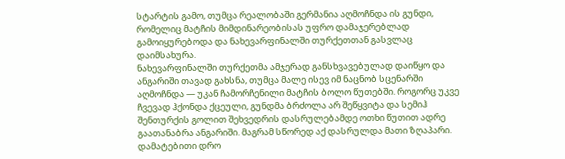სტარტის გამო, თუმცა რეალობაში გერმანია აღმოჩნდა ის გუნდი, რომელიც მატჩის მიმდინარეობისას უფრო დამაჯერებლად გამოიყურებოდა და ნახევარფინალში თურქეთთან გასვლაც დაიმსახურა.
ნახევარფინალში თურქეთმა ამჯერად განსხვავებულად დაიწყო და ანგარიში თავად გახსნა, თუმცა მალე ისევ იმ ნაცნობ სცენარში აღმოჩნდა — უკან ჩამორჩენილი მატჩის ბოლო წუთებში. როგორც უკვე ჩვევად ჰქონდა ქცეული, გუნდმა ბრძოლა არ შეწყვიტა და სემიჰ შენთურქის გოლით შეხვედრის დასრულებამდე ოთხი წუთით ადრე გაათანაბრა ანგარიში. მაგრამ სწორედ აქ დასრულდა მათი ზღაპარი.
დამატებითი დრო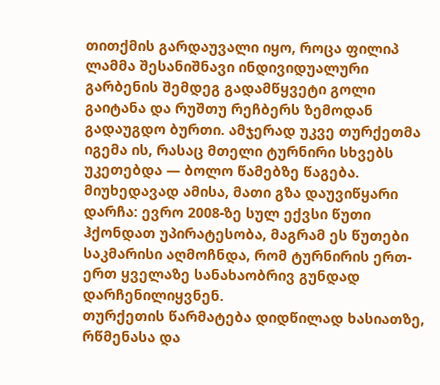თითქმის გარდაუვალი იყო, როცა ფილიპ ლამმა შესანიშნავი ინდივიდუალური გარბენის შემდეგ გადამწყვეტი გოლი გაიტანა და რუშთუ რეჩბერს ზემოდან გადაუგდო ბურთი. ამჯერად უკვე თურქეთმა იგემა ის, რასაც მთელი ტურნირი სხვებს უკეთებდა — ბოლო წამებზე წაგება. მიუხედავად ამისა, მათი გზა დაუვიწყარი დარჩა: ევრო 2008-ზე სულ ექვსი წუთი ჰქონდათ უპირატესობა, მაგრამ ეს წუთები საკმარისი აღმოჩნდა, რომ ტურნირის ერთ-ერთ ყველაზე სანახაობრივ გუნდად დარჩენილიყვნენ.
თურქეთის წარმატება დიდწილად ხასიათზე, რწმენასა და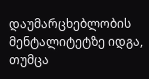დაუმარცხებლობის მენტალიტეტზე იდგა, თუმცა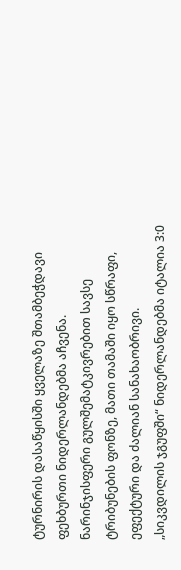ტურნირის დასაწყისში ყველაზე შთამბეჭდავი ფეხბურთი ნიდერლანდებმა აჩვენა. ნარინჯისფერი გულშემატკივრებით სავსე ტრიბუნების ფონზე, მათი თამაში იყო სწრაფი, ეფექტური და ძალიან სანახაობრივი.
„სიკვდილის ჯგუფში“ ნიდერლანდებმა იტალია 3:0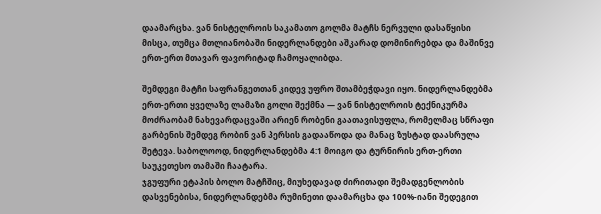დაამარცხა. ვან ნისტელროის საკამათო გოლმა მატჩს ნერვული დასაწყისი მისცა, თუმცა მთლიანობაში ნიდერლანდები აშკარად დომინირებდა და მაშინვე ერთ-ერთ მთავარ ფავორიტად ჩამოყალიბდა.

შემდეგი მატჩი საფრანგეთთან კიდევ უფრო შთამბეჭდავი იყო. ნიდერლანდებმა ერთ-ერთი ყველაზე ლამაზი გოლი შექმნა — ვან ნისტელროის ტექნიკურმა მოძრაობამ ნახევარდაცვაში არიენ რობენი გაათავისუფლა, რომელმაც სწრაფი გარბენის შემდეგ რობინ ვან პერსის გადააწოდა და მანაც ზუსტად დაასრულა შეტევა. საბოლოოდ, ნიდერლანდებმა 4:1 მოიგო და ტურნირის ერთ-ერთი საუკეთესო თამაში ჩაატარა.
ჯგუფური ეტაპის ბოლო მატჩშიც, მიუხედავად ძირითადი შემადგენლობის დასვენებისა, ნიდერლანდებმა რუმინეთი დაამარცხა და 100%-იანი შედეგით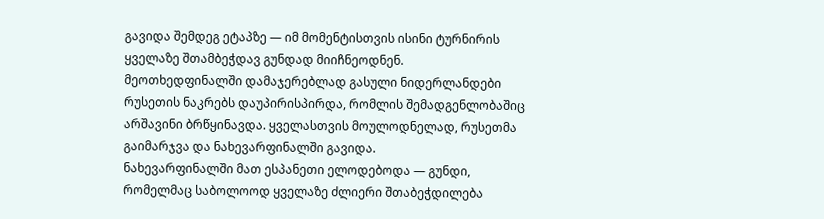გავიდა შემდეგ ეტაპზე — იმ მომენტისთვის ისინი ტურნირის ყველაზე შთამბეჭდავ გუნდად მიიჩნეოდნენ.
მეოთხედფინალში დამაჯერებლად გასული ნიდერლანდები რუსეთის ნაკრებს დაუპირისპირდა, რომლის შემადგენლობაშიც არშავინი ბრწყინავდა. ყველასთვის მოულოდნელად, რუსეთმა გაიმარჯვა და ნახევარფინალში გავიდა.
ნახევარფინალში მათ ესპანეთი ელოდებოდა — გუნდი, რომელმაც საბოლოოდ ყველაზე ძლიერი შთაბეჭდილება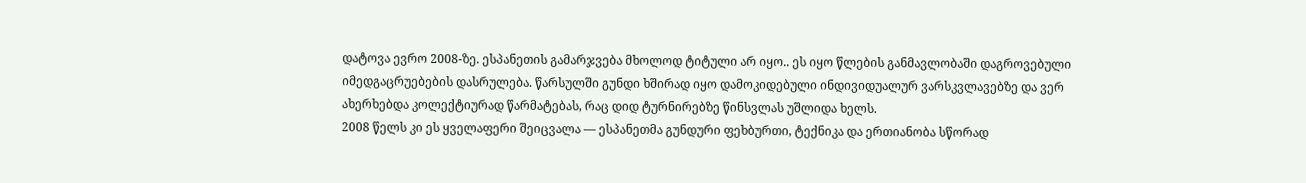დატოვა ევრო 2008-ზე. ესპანეთის გამარჯვება მხოლოდ ტიტული არ იყო.. ეს იყო წლების განმავლობაში დაგროვებული იმედგაცრუებების დასრულება. წარსულში გუნდი ხშირად იყო დამოკიდებული ინდივიდუალურ ვარსკვლავებზე და ვერ ახერხებდა კოლექტიურად წარმატებას, რაც დიდ ტურნირებზე წინსვლას უშლიდა ხელს.
2008 წელს კი ეს ყველაფერი შეიცვალა — ესპანეთმა გუნდური ფეხბურთი, ტექნიკა და ერთიანობა სწორად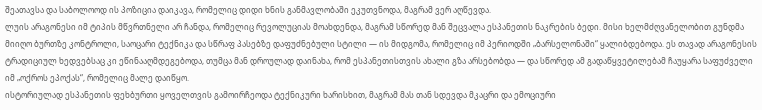შეათავსა და საბოლოოდ ის პოზიცია დაიკავა, რომელიც დიდი ხნის განმავლობაში ეკუთვნოდა, მაგრამ ვერ აღწევდა.
ლუის არაგონესი იმ ტიპის მწვრთნელი არ ჩანდა, რომელიც რევოლუციას მოახდენდა, მაგრამ სწორედ მან შეცვალა ესპანეთის ნაკრების ბედი. მისი ხელმძღვანელობით გუნდმა მიიღო ბურთზე კონტროლი, საოცარი ტექნიკა და სწრაფ პასებზე დაფუძნებული სტილი — ის მიდგომა, რომელიც იმ პერიოდში „ბარსელონაში“ ყალიბდებოდა. ეს თავად არაგონესის ტრადიციულ ხედვებსაც კი ეწინააღმდეგებოდა, თუმცა მან დროულად დაინახა, რომ ესპანეთისთვის ახალი გზა არსებობდა — და სწორედ ამ გადაწყვეტილებამ ჩაუყარა საფუძველი იმ „ოქროს ეპოქას“, რომელიც მალე დაიწყო.
ისტორიულად ესპანეთის ფეხბურთი ყოველთვის გამოირჩეოდა ტექნიკური ხარისხით, მაგრამ მას თან სდევდა მკაცრი და ემოციური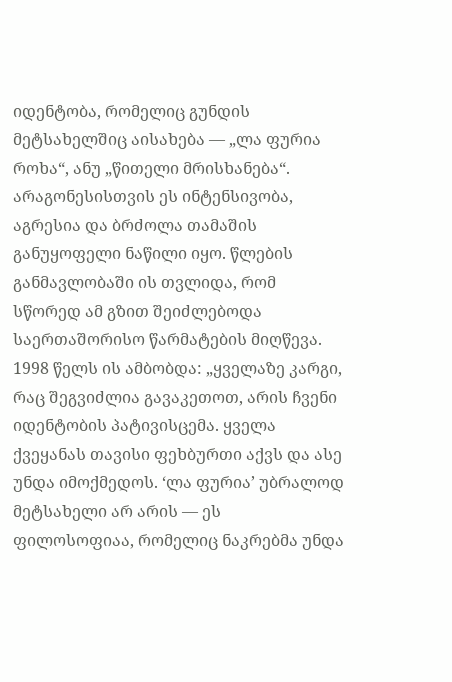იდენტობა, რომელიც გუნდის მეტსახელშიც აისახება — „ლა ფურია როხა“, ანუ „წითელი მრისხანება“. არაგონესისთვის ეს ინტენსივობა, აგრესია და ბრძოლა თამაშის განუყოფელი ნაწილი იყო. წლების განმავლობაში ის თვლიდა, რომ სწორედ ამ გზით შეიძლებოდა საერთაშორისო წარმატების მიღწევა.
1998 წელს ის ამბობდა: „ყველაზე კარგი, რაც შეგვიძლია გავაკეთოთ, არის ჩვენი იდენტობის პატივისცემა. ყველა ქვეყანას თავისი ფეხბურთი აქვს და ასე უნდა იმოქმედოს. ‘ლა ფურია’ უბრალოდ მეტსახელი არ არის — ეს ფილოსოფიაა, რომელიც ნაკრებმა უნდა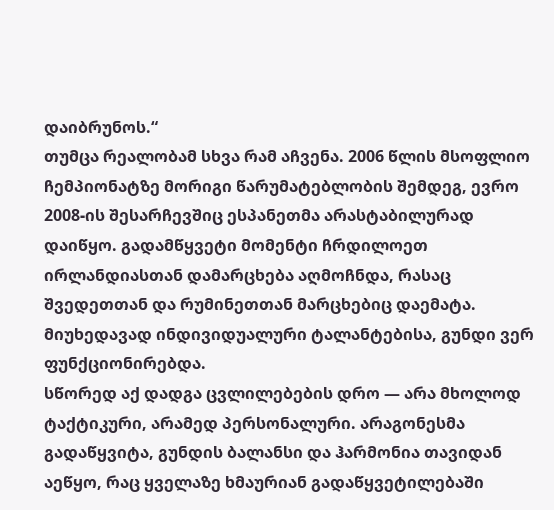დაიბრუნოს.“
თუმცა რეალობამ სხვა რამ აჩვენა. 2006 წლის მსოფლიო ჩემპიონატზე მორიგი წარუმატებლობის შემდეგ, ევრო 2008-ის შესარჩევშიც ესპანეთმა არასტაბილურად დაიწყო. გადამწყვეტი მომენტი ჩრდილოეთ ირლანდიასთან დამარცხება აღმოჩნდა, რასაც შვედეთთან და რუმინეთთან მარცხებიც დაემატა. მიუხედავად ინდივიდუალური ტალანტებისა, გუნდი ვერ ფუნქციონირებდა.
სწორედ აქ დადგა ცვლილებების დრო — არა მხოლოდ ტაქტიკური, არამედ პერსონალური. არაგონესმა გადაწყვიტა, გუნდის ბალანსი და ჰარმონია თავიდან აეწყო, რაც ყველაზე ხმაურიან გადაწყვეტილებაში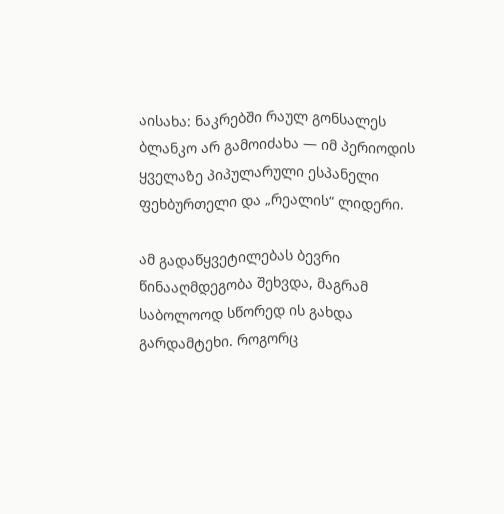აისახა: ნაკრებში რაულ გონსალეს ბლანკო არ გამოიძახა — იმ პერიოდის ყველაზე პიპულარული ესპანელი ფეხბურთელი და „რეალის“ ლიდერი.

ამ გადაწყვეტილებას ბევრი წინააღმდეგობა შეხვდა, მაგრამ საბოლოოდ სწორედ ის გახდა გარდამტეხი. როგორც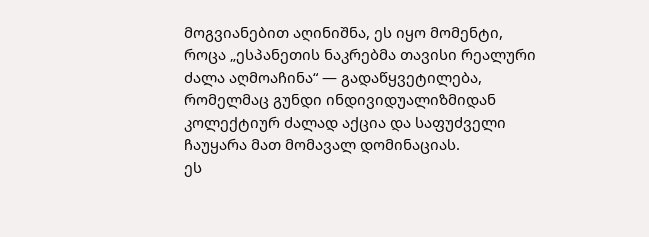მოგვიანებით აღინიშნა, ეს იყო მომენტი, როცა „ესპანეთის ნაკრებმა თავისი რეალური ძალა აღმოაჩინა“ — გადაწყვეტილება, რომელმაც გუნდი ინდივიდუალიზმიდან კოლექტიურ ძალად აქცია და საფუძველი ჩაუყარა მათ მომავალ დომინაციას.
ეს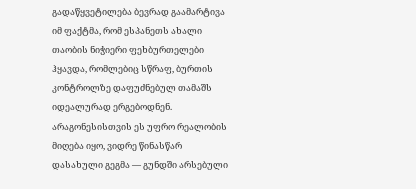გადაწყვეტილება ბევრად გაამარტივა იმ ფაქტმა, რომ ესპანეთს ახალი თაობის ნიჭიერი ფეხბურთელები ჰყავდა, რომლებიც სწრაფ, ბურთის კონტროლზე დაფუძნებულ თამაშს იდეალურად ერგებოდნენ. არაგონესისთვის ეს უფრო რეალობის მიღება იყო, ვიდრე წინასწარ დასახული გეგმა — გუნდში არსებული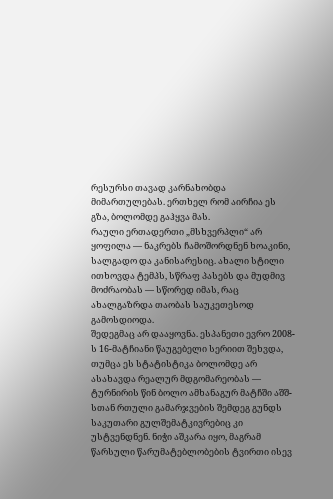რესურსი თავად კარნახობდა მიმართულებას. ერთხელ რომ აირჩია ეს გზა, ბოლომდე გაჰყვა მას.
რაული ერთადერთი „მსხვერპლი“ არ ყოფილა — ნაკრებს ჩამოშორდნენ ხოაკინი, სალგადო და კანისარესიც. ახალი სტილი ითხოვდა ტემპს, სწრაფ პასებს და მუდმივ მოძრაობას — სწორედ იმას, რაც ახალგაზრდა თაობას საუკეთესოდ გამოსდიოდა.
შედეგმაც არ დააყოვნა. ესპანეთი ევრო 2008-ს 16-მატჩიანი წაუგებელი სერიით შეხვდა, თუმცა ეს სტატისტიკა ბოლომდე არ ასახავდა რეალურ მდგომარეობას — ტურნირის წინ ბოლო ამხანაგურ მატჩში აშშ-სთან რთული გამარჯვების შემდეგ გუნდს საკუთარი გულშემატკივრებიც კი უსტვენდნენ. ნიჭი აშკარა იყო, მაგრამ წარსული წარუმატებლობების ტვირთი ისევ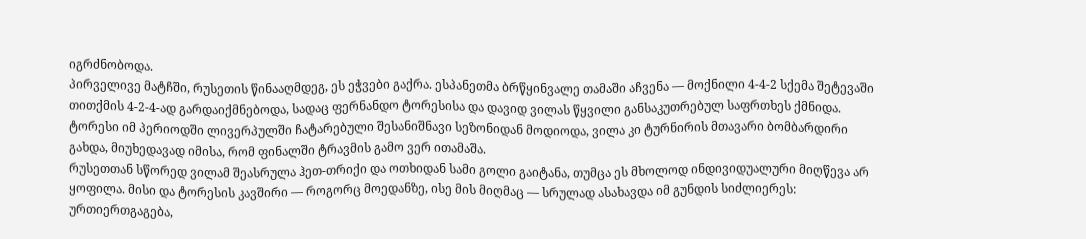იგრძნობოდა.
პირველივე მატჩში, რუსეთის წინააღმდეგ, ეს ეჭვები გაქრა. ესპანეთმა ბრწყინვალე თამაში აჩვენა — მოქნილი 4-4-2 სქემა შეტევაში თითქმის 4-2-4-ად გარდაიქმნებოდა, სადაც ფერნანდო ტორესისა და დავიდ ვილას წყვილი განსაკუთრებულ საფრთხეს ქმნიდა. ტორესი იმ პერიოდში ლივერპულში ჩატარებული შესანიშნავი სეზონიდან მოდიოდა, ვილა კი ტურნირის მთავარი ბომბარდირი გახდა, მიუხედავად იმისა, რომ ფინალში ტრავმის გამო ვერ ითამაშა.
რუსეთთან სწორედ ვილამ შეასრულა ჰეთ-თრიქი და ოთხიდან სამი გოლი გაიტანა, თუმცა ეს მხოლოდ ინდივიდუალური მიღწევა არ ყოფილა. მისი და ტორესის კავშირი — როგორც მოედანზე, ისე მის მიღმაც — სრულად ასახავდა იმ გუნდის სიძლიერეს: ურთიერთგაგება,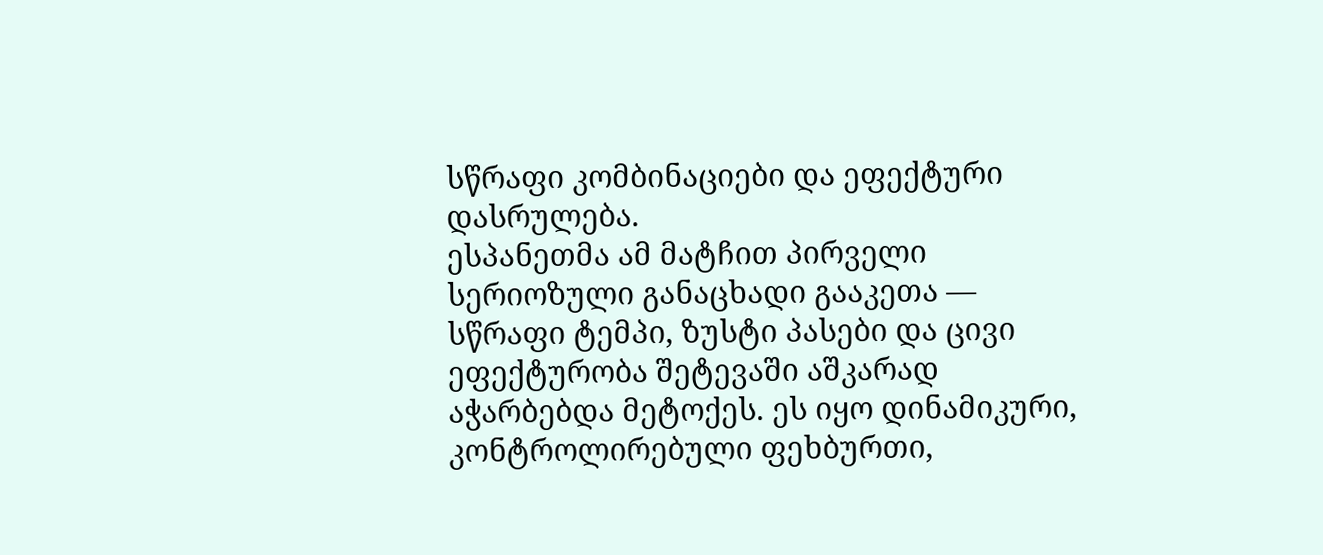სწრაფი კომბინაციები და ეფექტური დასრულება.
ესპანეთმა ამ მატჩით პირველი სერიოზული განაცხადი გააკეთა — სწრაფი ტემპი, ზუსტი პასები და ცივი ეფექტურობა შეტევაში აშკარად აჭარბებდა მეტოქეს. ეს იყო დინამიკური, კონტროლირებული ფეხბურთი,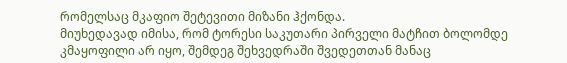რომელსაც მკაფიო შეტევითი მიზანი ჰქონდა.
მიუხედავად იმისა, რომ ტორესი საკუთარი პირველი მატჩით ბოლომდე კმაყოფილი არ იყო, შემდეგ შეხვედრაში შვედეთთან მანაც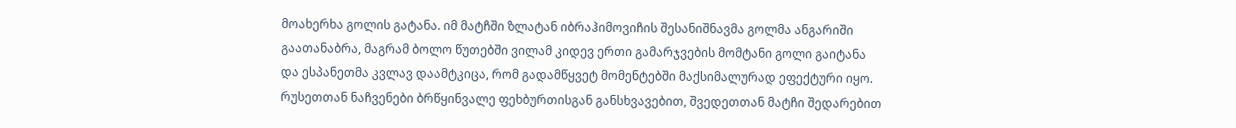მოახერხა გოლის გატანა. იმ მატჩში ზლატან იბრაჰიმოვიჩის შესანიშნავმა გოლმა ანგარიში გაათანაბრა, მაგრამ ბოლო წუთებში ვილამ კიდევ ერთი გამარჯვების მომტანი გოლი გაიტანა და ესპანეთმა კვლავ დაამტკიცა, რომ გადამწყვეტ მომენტებში მაქსიმალურად ეფექტური იყო.
რუსეთთან ნაჩვენები ბრწყინვალე ფეხბურთისგან განსხვავებით, შვედეთთან მატჩი შედარებით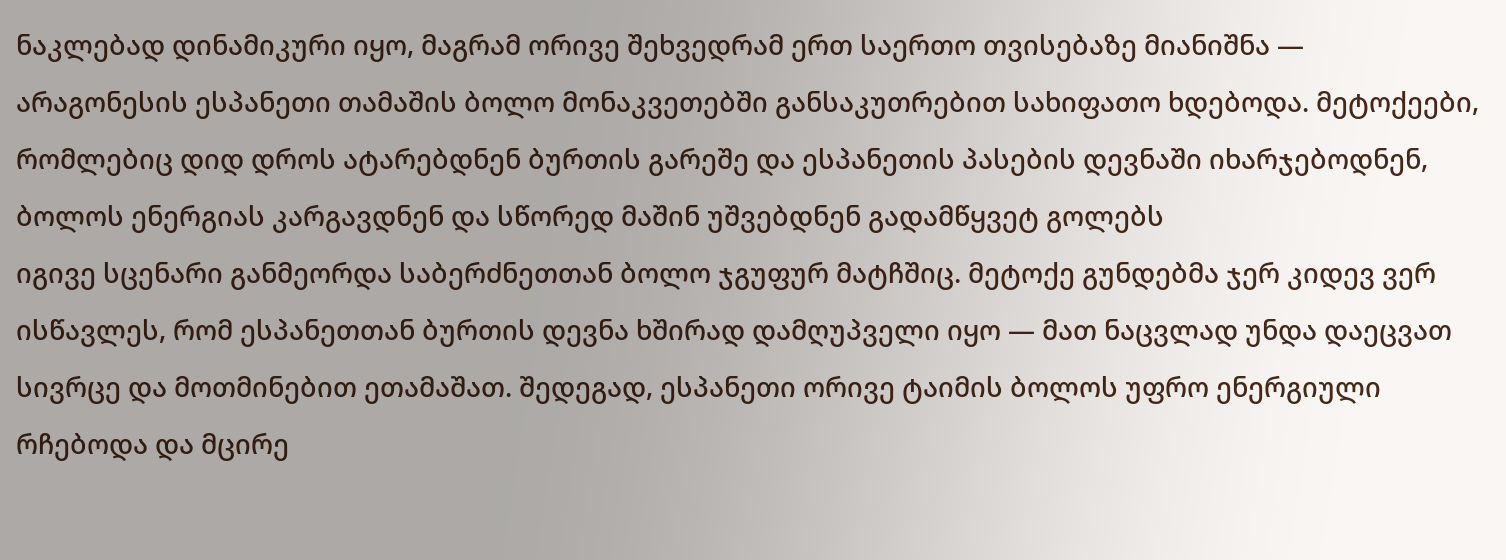ნაკლებად დინამიკური იყო, მაგრამ ორივე შეხვედრამ ერთ საერთო თვისებაზე მიანიშნა — არაგონესის ესპანეთი თამაშის ბოლო მონაკვეთებში განსაკუთრებით სახიფათო ხდებოდა. მეტოქეები, რომლებიც დიდ დროს ატარებდნენ ბურთის გარეშე და ესპანეთის პასების დევნაში იხარჯებოდნენ, ბოლოს ენერგიას კარგავდნენ და სწორედ მაშინ უშვებდნენ გადამწყვეტ გოლებს
იგივე სცენარი განმეორდა საბერძნეთთან ბოლო ჯგუფურ მატჩშიც. მეტოქე გუნდებმა ჯერ კიდევ ვერ ისწავლეს, რომ ესპანეთთან ბურთის დევნა ხშირად დამღუპველი იყო — მათ ნაცვლად უნდა დაეცვათ სივრცე და მოთმინებით ეთამაშათ. შედეგად, ესპანეთი ორივე ტაიმის ბოლოს უფრო ენერგიული რჩებოდა და მცირე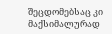შეცდომებსაც კი მაქსიმალურად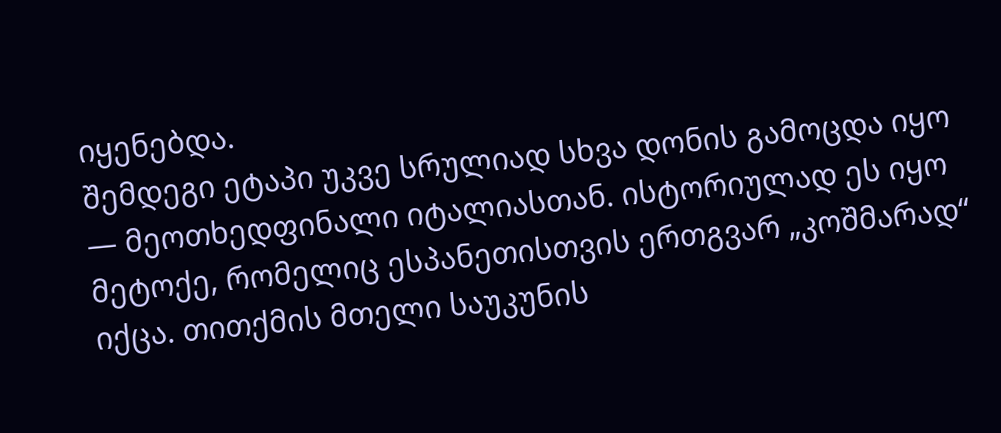იყენებდა.
შემდეგი ეტაპი უკვე სრულიად სხვა დონის გამოცდა იყო — მეოთხედფინალი იტალიასთან. ისტორიულად ეს იყო მეტოქე, რომელიც ესპანეთისთვის ერთგვარ „კოშმარად“ იქცა. თითქმის მთელი საუკუნის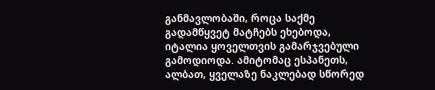განმავლობაში, როცა საქმე გადამწყვეტ მატჩებს ეხებოდა, იტალია ყოველთვის გამარჯვებული გამოდიოდა. ამიტომაც ესპანეთს, ალბათ, ყველაზე ნაკლებად სწორედ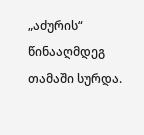„აძურის“ წინააღმდეგ თამაში სურდა.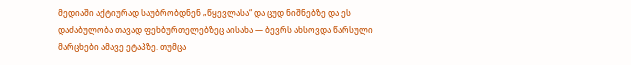მედიაში აქტიურად საუბრობდნენ „წყევლასა“ და ცუდ ნიშნებზე და ეს დაძაბულობა თავად ფეხბურთელებზეც აისახა — ბევრს ახსოვდა წარსული მარცხები ამავე ეტაპზე. თუმცა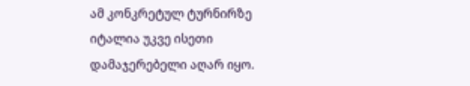ამ კონკრეტულ ტურნირზე იტალია უკვე ისეთი დამაჯერებელი აღარ იყო.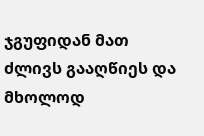ჯგუფიდან მათ ძლივს გააღწიეს და მხოლოდ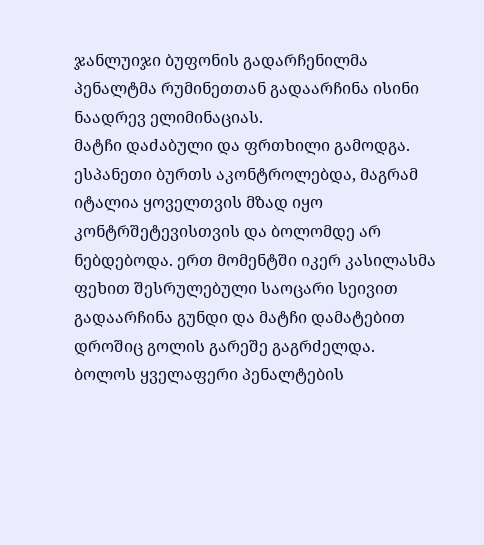ჯანლუიჯი ბუფონის გადარჩენილმა პენალტმა რუმინეთთან გადაარჩინა ისინი ნაადრევ ელიმინაციას.
მატჩი დაძაბული და ფრთხილი გამოდგა. ესპანეთი ბურთს აკონტროლებდა, მაგრამ იტალია ყოველთვის მზად იყო კონტრშეტევისთვის და ბოლომდე არ ნებდებოდა. ერთ მომენტში იკერ კასილასმა ფეხით შესრულებული საოცარი სეივით გადაარჩინა გუნდი და მატჩი დამატებით დროშიც გოლის გარეშე გაგრძელდა.
ბოლოს ყველაფერი პენალტების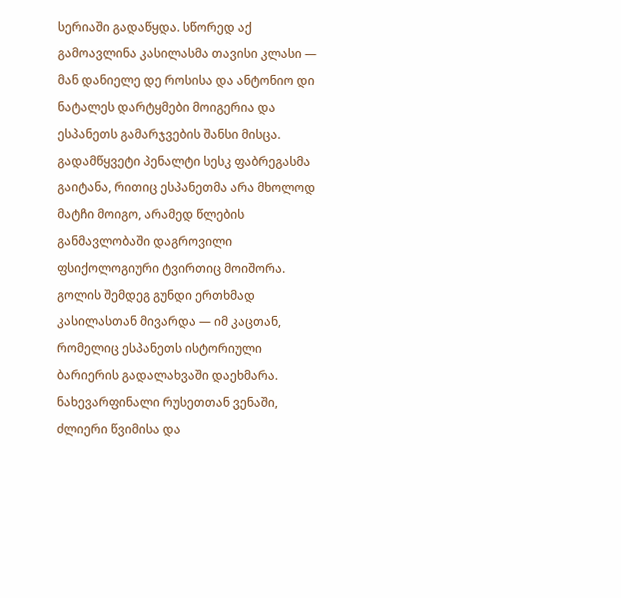სერიაში გადაწყდა. სწორედ აქ გამოავლინა კასილასმა თავისი კლასი — მან დანიელე დე როსისა და ანტონიო დი ნატალეს დარტყმები მოიგერია და ესპანეთს გამარჯვების შანსი მისცა. გადამწყვეტი პენალტი სესკ ფაბრეგასმა გაიტანა, რითიც ესპანეთმა არა მხოლოდ მატჩი მოიგო, არამედ წლების განმავლობაში დაგროვილი ფსიქოლოგიური ტვირთიც მოიშორა.
გოლის შემდეგ გუნდი ერთხმად კასილასთან მივარდა — იმ კაცთან, რომელიც ესპანეთს ისტორიული ბარიერის გადალახვაში დაეხმარა.
ნახევარფინალი რუსეთთან ვენაში, ძლიერი წვიმისა და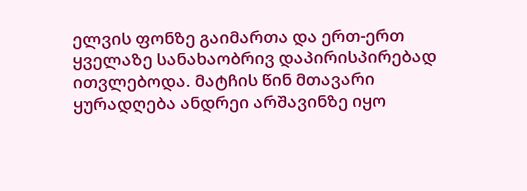ელვის ფონზე გაიმართა და ერთ-ერთ ყველაზე სანახაობრივ დაპირისპირებად ითვლებოდა. მატჩის წინ მთავარი ყურადღება ანდრეი არშავინზე იყო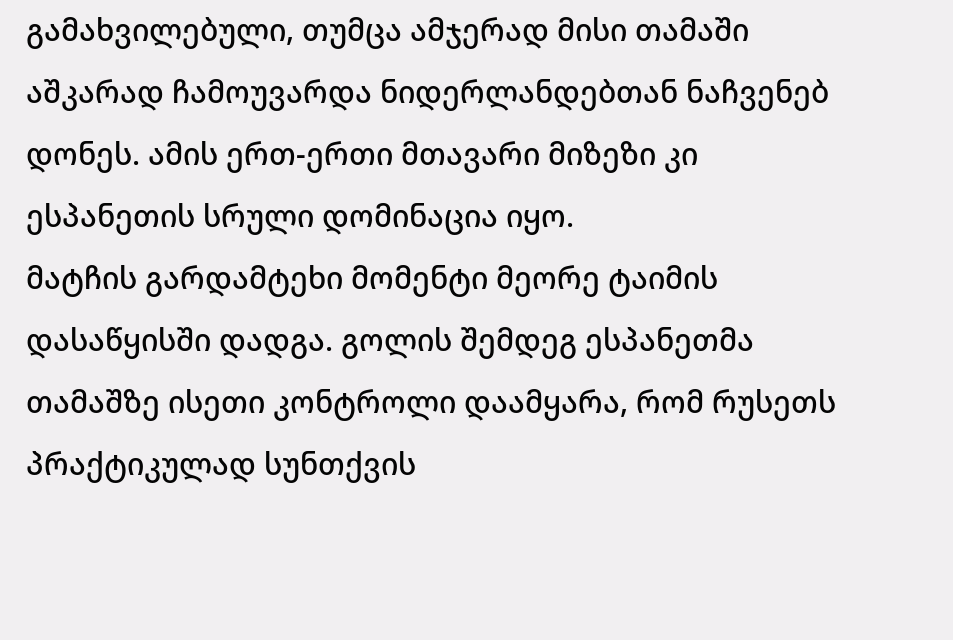გამახვილებული, თუმცა ამჯერად მისი თამაში აშკარად ჩამოუვარდა ნიდერლანდებთან ნაჩვენებ დონეს. ამის ერთ-ერთი მთავარი მიზეზი კი ესპანეთის სრული დომინაცია იყო.
მატჩის გარდამტეხი მომენტი მეორე ტაიმის დასაწყისში დადგა. გოლის შემდეგ ესპანეთმა თამაშზე ისეთი კონტროლი დაამყარა, რომ რუსეთს პრაქტიკულად სუნთქვის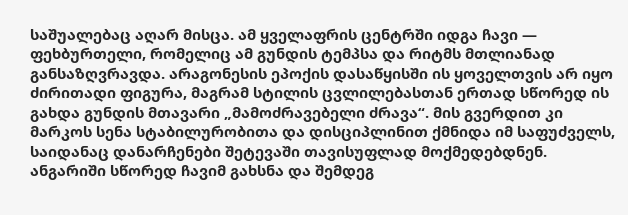საშუალებაც აღარ მისცა. ამ ყველაფრის ცენტრში იდგა ჩავი — ფეხბურთელი, რომელიც ამ გუნდის ტემპსა და რიტმს მთლიანად განსაზღვრავდა. არაგონესის ეპოქის დასაწყისში ის ყოველთვის არ იყო ძირითადი ფიგურა, მაგრამ სტილის ცვლილებასთან ერთად სწორედ ის გახდა გუნდის მთავარი „მამოძრავებელი ძრავა“. მის გვერდით კი მარკოს სენა სტაბილურობითა და დისციპლინით ქმნიდა იმ საფუძველს, საიდანაც დანარჩენები შეტევაში თავისუფლად მოქმედებდნენ.
ანგარიში სწორედ ჩავიმ გახსნა და შემდეგ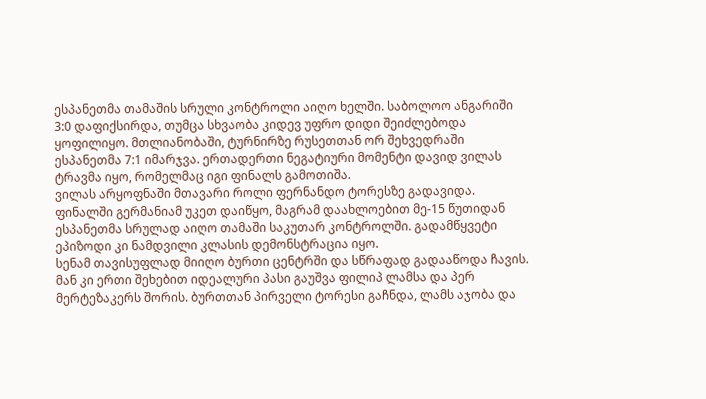ესპანეთმა თამაშის სრული კონტროლი აიღო ხელში. საბოლოო ანგარიში 3:0 დაფიქსირდა, თუმცა სხვაობა კიდევ უფრო დიდი შეიძლებოდა ყოფილიყო. მთლიანობაში, ტურნირზე რუსეთთან ორ შეხვედრაში ესპანეთმა 7:1 იმარჯვა. ერთადერთი ნეგატიური მომენტი დავიდ ვილას ტრავმა იყო, რომელმაც იგი ფინალს გამოთიშა.
ვილას არყოფნაში მთავარი როლი ფერნანდო ტორესზე გადავიდა. ფინალში გერმანიამ უკეთ დაიწყო, მაგრამ დაახლოებით მე-15 წუთიდან ესპანეთმა სრულად აიღო თამაში საკუთარ კონტროლში. გადამწყვეტი ეპიზოდი კი ნამდვილი კლასის დემონსტრაცია იყო.
სენამ თავისუფლად მიიღო ბურთი ცენტრში და სწრაფად გადააწოდა ჩავის. მან კი ერთი შეხებით იდეალური პასი გაუშვა ფილიპ ლამსა და პერ მერტეზაკერს შორის. ბურთთან პირველი ტორესი გაჩნდა, ლამს აჯობა და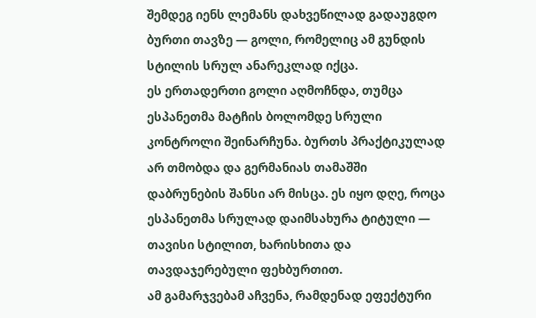შემდეგ იენს ლემანს დახვეწილად გადაუგდო ბურთი თავზე — გოლი, რომელიც ამ გუნდის სტილის სრულ ანარეკლად იქცა.
ეს ერთადერთი გოლი აღმოჩნდა, თუმცა ესპანეთმა მატჩის ბოლომდე სრული კონტროლი შეინარჩუნა. ბურთს პრაქტიკულად არ თმობდა და გერმანიას თამაშში დაბრუნების შანსი არ მისცა. ეს იყო დღე, როცა ესპანეთმა სრულად დაიმსახურა ტიტული — თავისი სტილით, ხარისხითა და თავდაჯერებული ფეხბურთით.
ამ გამარჯვებამ აჩვენა, რამდენად ეფექტური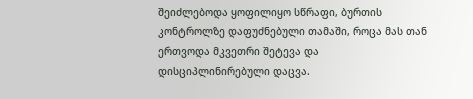შეიძლებოდა ყოფილიყო სწრაფი, ბურთის კონტროლზე დაფუძნებული თამაში, როცა მას თან ერთვოდა მკვეთრი შეტევა და დისციპლინირებული დაცვა.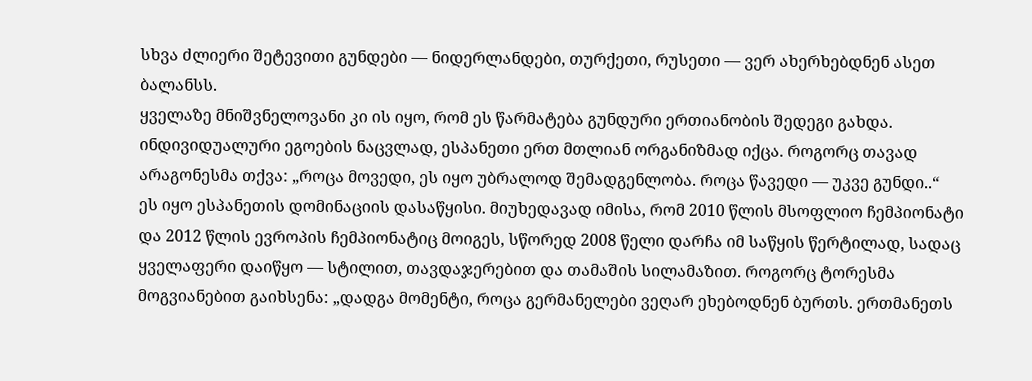სხვა ძლიერი შეტევითი გუნდები — ნიდერლანდები, თურქეთი, რუსეთი — ვერ ახერხებდნენ ასეთ ბალანსს.
ყველაზე მნიშვნელოვანი კი ის იყო, რომ ეს წარმატება გუნდური ერთიანობის შედეგი გახდა. ინდივიდუალური ეგოების ნაცვლად, ესპანეთი ერთ მთლიან ორგანიზმად იქცა. როგორც თავად არაგონესმა თქვა: „როცა მოვედი, ეს იყო უბრალოდ შემადგენლობა. როცა წავედი — უკვე გუნდი..“
ეს იყო ესპანეთის დომინაციის დასაწყისი. მიუხედავად იმისა, რომ 2010 წლის მსოფლიო ჩემპიონატი და 2012 წლის ევროპის ჩემპიონატიც მოიგეს, სწორედ 2008 წელი დარჩა იმ საწყის წერტილად, სადაც ყველაფერი დაიწყო — სტილით, თავდაჯერებით და თამაშის სილამაზით. როგორც ტორესმა მოგვიანებით გაიხსენა: „დადგა მომენტი, როცა გერმანელები ვეღარ ეხებოდნენ ბურთს. ერთმანეთს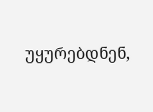უყურებდნენ,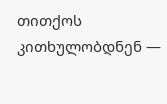თითქოს კითხულობდნენ —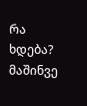რა ხდება? მაშინვე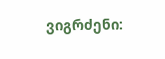ვიგრძენი: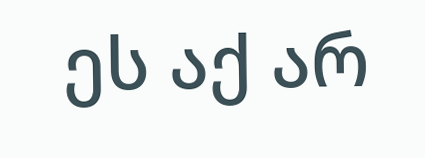ეს აქ არ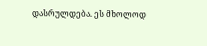დასრულდება. ეს მხოლოდ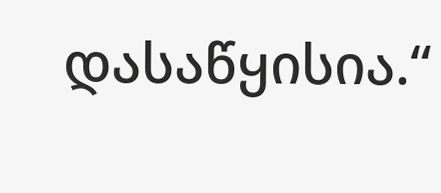დასაწყისია.“